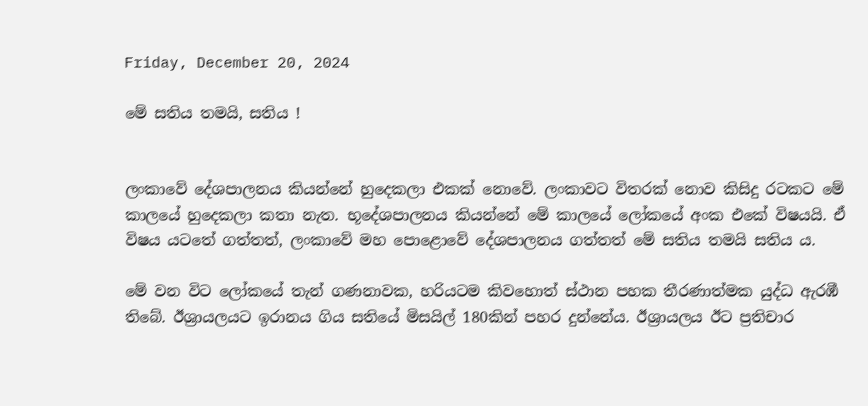Friday, December 20, 2024

මේ සතිය තමයි, සතිය !


ලංකාවේ දේශපාලනය කියන්නේ හුදෙකලා එකක් නොවේ. ලංකාවට විතරක් නොව කිසිදු රටකට මේ කාලයේ හුදෙකලා කතා නැත. භූදේශපාලනය කියන්නේ මේ කාලයේ ලෝකයේ අංක එකේ විෂයයි. ඒ විෂය යටතේ ගත්තත්, ලංකාවේ මහ පොළොවේ දේශපාලනය ගත්තත් මේ සතිය තමයි සතිය ය.

මේ වන විට ලෝකයේ තැන් ගණනාවක, හරියටම කිවහොත් ස්ථාන පහක තීරණාත්මක යුද්ධ ඇරඹී තිබේ. ඊශ්‍රායලයට ඉරානය ගිය සතියේ මිසයිල් 180කින් පහර දුන්නේය. ඊශ්‍රායලය ඊට ප්‍රතිචාර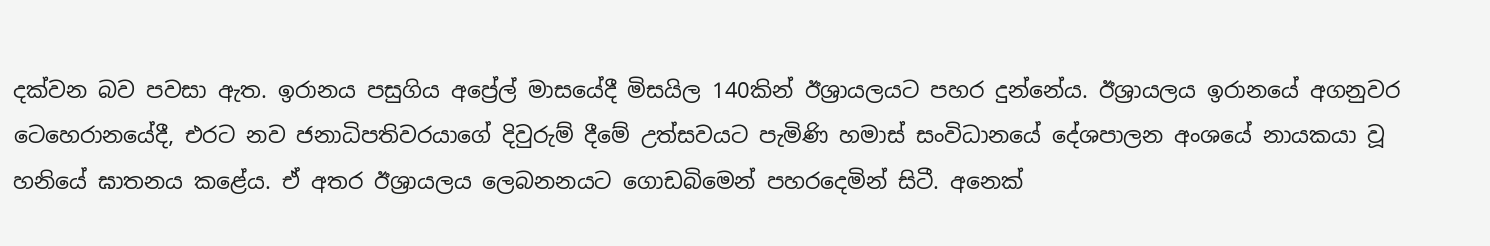දක්වන බව පවසා ඇත. ඉරානය පසුගිය අප්‍රේල් මාසයේදී මිසයිල 140කින් ඊශ්‍රායලයට පහර දුන්නේය. ඊශ්‍රායලය ඉරානයේ අගනුවර ටෙහෙරානයේදී, එරට නව ජනාධිපතිවරයාගේ දිවුරුම් දීමේ උත්සවයට පැමිණි හමාස් සංවිධානයේ දේශපාලන අංශයේ නායකයා වූ හනියේ ඝාතනය කළේය. ඒ අතර ඊශ්‍රායලය ලෙබනනයට ගොඩබිමෙන් පහරදෙමින් සිටී. අනෙක්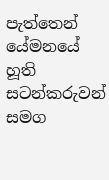පැත්තෙන් යේමනයේ හූති සටන්කරුවන් සමග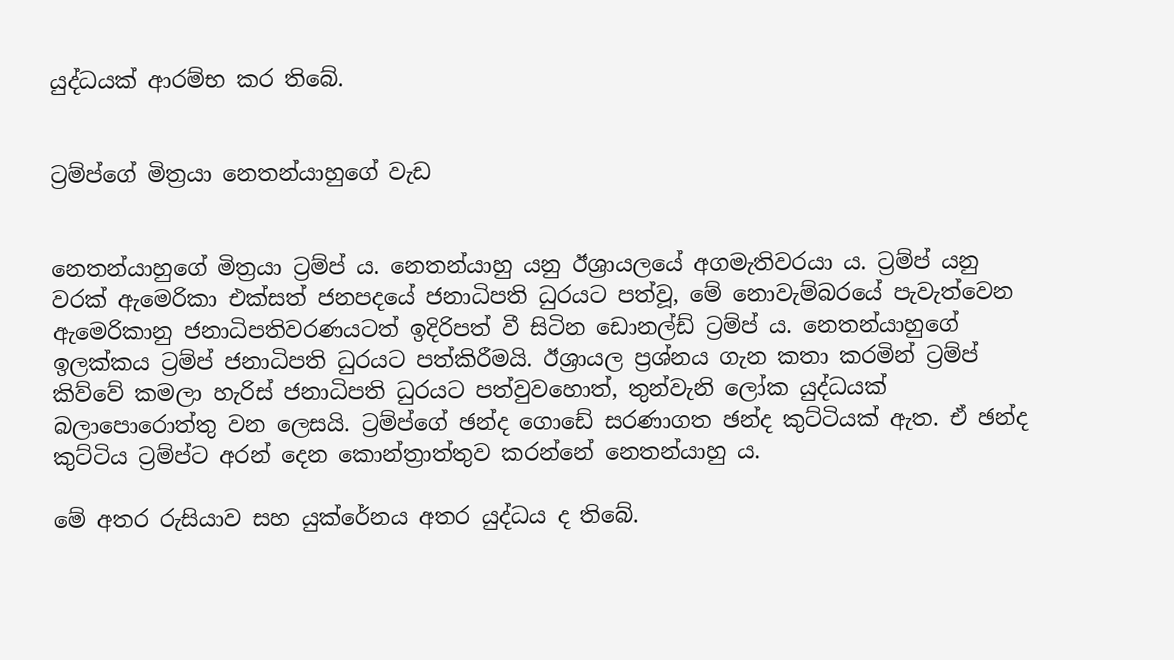යුද්ධයක් ආරම්භ කර තිබේ.


ට්‍රම්ප්ගේ මිත්‍රයා නෙතන්යාහුගේ වැඩ


නෙතන්යාහුගේ මිත්‍රයා ට්‍රම්ප් ය. නෙතන්යාහු යනු ඊශ්‍රායලයේ අගමැතිවරයා ය. ට්‍රම්ප් යනු වරක් ඇමෙරිකා එක්සත් ජනපදයේ ජනාධිපති ධුරයට පත්වූ, මේ නොවැම්බරයේ පැවැත්වෙන ඇමෙරිකානු ජනාධිපතිවරණයටත් ඉදිරිපත් වී සිටින ඩොනල්ඩ් ට්‍රම්ප් ය. නෙතන්යාහුගේ ඉලක්කය ට්‍රම්ප් ජනාධිපති ධුරයට පත්කිරීමයි. ඊශ්‍රායල ප්‍රශ්නය ගැන කතා කරමින් ට්‍රම්ප් කිව්වේ කමලා හැරිස් ජනාධිපති ධුරයට පත්වුවහොත්, තුන්වැනි ලෝක යුද්ධයක් බලාපොරොත්තු වන ලෙසයි. ට්‍රම්ප්ගේ ඡන්ද ගොඩේ සරණාගත ඡන්ද කුට්ටියක් ඇත. ඒ ඡන්ද කුට්ටිය ට්‍රම්ප්ට අරන් දෙන කොන්ත්‍රාත්තුව කරන්නේ නෙතන්යාහු ය.

මේ අතර රුසියාව සහ යුක්රේනය අතර යුද්ධය ද තිබේ.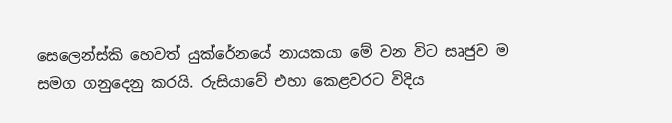සෙලෙන්ස්කි හෙවත් යුක්රේනයේ නායකයා මේ වන විට සෘජුව ම සමග ගනුදෙනු කරයි. රුසියාවේ එහා කෙළවරට විදිය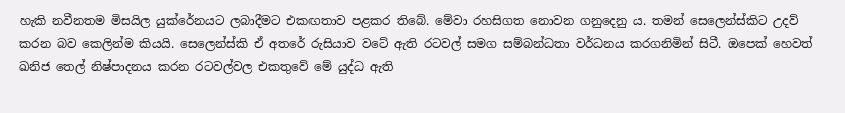හැකි නවීනතම මිසයිල යුක්රේනයට ලබාදීමට එකඟතාව පළකර තිබේ. මේවා රහසිගත නොවන ගනුදෙනු ය. තමන් සෙලෙන්ස්කිට උදව් කරන බව කෙලින්ම කියයි. සෙලෙන්ස්කි ඒ අතරේ රුසියාව වටේ ඇති රටවල් සමග සම්බන්ධතා වර්ධනය කරගනිමින් සිටී. ඔපෙක් හෙවත් ඛනිජ තෙල් නිෂ්පාදනය කරන රටවල්වල එකතුවේ මේ යුද්ධ ඇති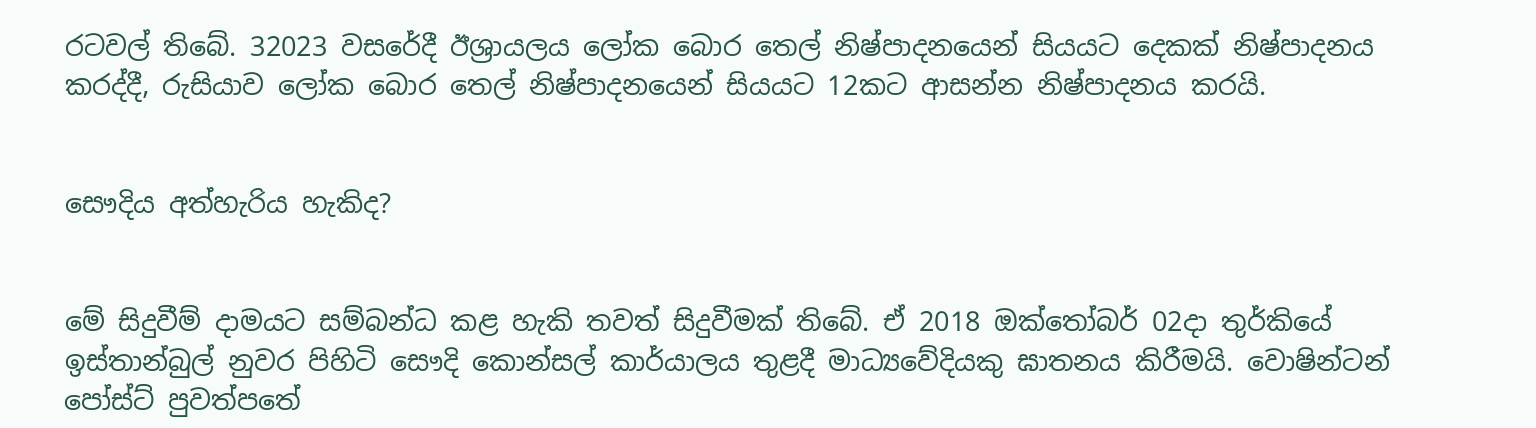රටවල් තිබේ. 32023 වසරේදී ඊශ්‍රායලය ලෝක බොර තෙල් නිෂ්පාදනයෙන් සියයට දෙකක් නිෂ්පාදනය කරද්දී, රුසියාව ලෝක බොර තෙල් නිෂ්පාදනයෙන් සියයට 12කට ආසන්න නිෂ්පාදනය කරයි.


සෞදිය අත්හැරිය හැකිද?


මේ සිදුවීම් දාමයට සම්බන්ධ කළ හැකි තවත් සිදුවීමක් තිබේ. ඒ 2018 ඔක්තෝබර් 02දා තුර්කියේ ඉස්තාන්බුල් නුවර පිහිටි සෞදි කොන්සල් කාර්යාලය තුළදී මාධ්‍යවේදියකු ඝාතනය කිරීමයි. වොෂින්ටන් පෝස්ට් පුවත්පතේ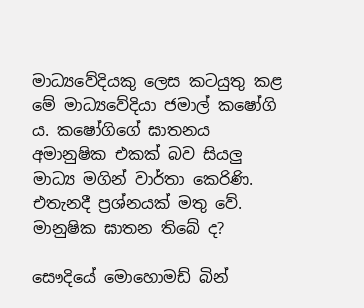මාධ්‍යවේදියකු ලෙස කටයුතු කළ මේ මාධ්‍යවේදියා ජමාල් කෂෝගි ය. කෂෝගිගේ ඝාතනය අමානුෂික එකක් බව සියලු‍ මාධ්‍ය මගින් වාර්තා කෙරිණි. එතැනදී ප්‍රශ්නයක් මතු වේ. මානුෂික ඝාතන තිබේ ද?

සෞදියේ මොහොමඩ් බින්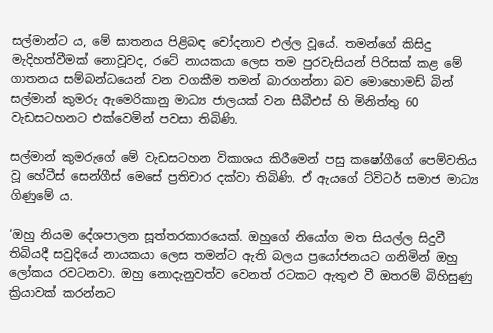සල්මාන්ට ය, මේ ඝාතනය පිළිබඳ චෝදනාව එල්ල වූයේ. තමන්ගේ කිසිදු මැදිහත්වීමක් නොවූවද, රටේ නායකයා ලෙස තම පුරවැසියන් පිරිසක් කළ මේ ගාතනය සම්බන්ධයෙන් වන වගකීම තමන් බාරගන්නා බව මොහොමඩ් බින් සල්මාන් කුමරු ඇමෙරිකානු මාධ්‍ය ජාලයක් වන සීබීඑස් හි මිනිත්තු 60 වැඩසටහනට එක්වෙමින් පවසා තිබිණි.

සල්මාන් කුමරුගේ මේ වැඩසටහන විකාශය කිරීමෙන් පසු කෂෝගීගේ පෙම්වතිය වූ හේටීස් සෙන්ගීස් මෙසේ ප්‍රතිචාර දක්වා තිබිණි. ඒ ඇයගේ ට්විටර් සමාජ මාධ්‍ය ගිණුමේ ය.

‘ඔහු නියම දේශපාලන සූත්තරකාරයෙක්. ඔහුගේ නියෝග මත සියල්ල සිදුවී තිබියදී සවුදියේ නායකයා ලෙස තමන්ට ඇති බලය ප්‍රයෝජනයට ගනිමින් ඔහු ලෝකය රවටනවා. ඔහු නොදැනුවත්ව වෙනත් රටකට ඇතුළු වී ඔතරම් බිහිසුණු ක්‍රියාවක් කරන්නට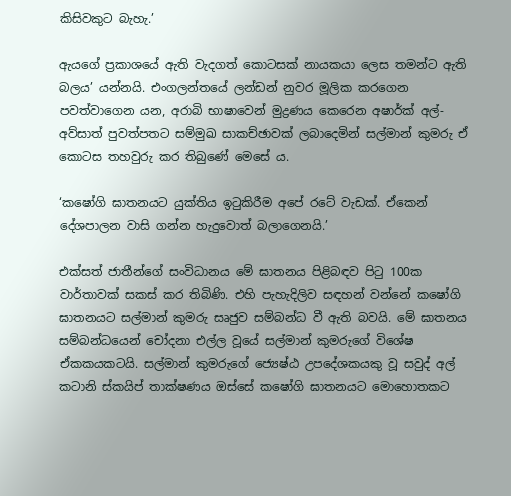කිසිවකුට බැහැ.’

ඇයගේ ප්‍රකාශයේ ඇති වැදගත් කොටසක් නායකයා ලෙස තමන්ට ඇති බලය’ යන්නයි. එංගලන්තයේ ලන්ඩන් නුවර මූලික කරගෙන පවත්වාගෙන යන, අරාබි භාෂාවෙන් මුද්‍රණය කෙරෙන අෂාර්ක් අල්-අව්සාත් පුවත්පතට සම්මුඛ සාකච්ඡාවක් ලබාදෙමින් සල්මාන් කුමරු ඒ කොටස තහවුරු කර තිබුණේ මෙසේ ය.

‘කෂෝගි ඝාතනයට යුක්තිය ඉටුකිරීම අපේ රටේ වැඩක්. ඒකෙන් දේශපාලන වාසි ගන්න හැදුවොත් බලාගෙනයි.’

එක්සත් ජාතීන්ගේ සංවිධානය මේ ඝාතනය පිළිබඳව පිටු 100ක වාර්තාවක් සකස් කර තිබිණි. එහි පැහැදිලිව සඳහන් වන්නේ කෂෝගි ඝාතනයට සල්මාන් කුමරු සෘජුව සම්බන්ධ වී ඇති බවයි. මේ ඝාතනය සම්බන්ධයෙන් චෝදනා එල්ල වූයේ සල්මාන් කුමරුගේ විශේෂ ඒකකයකටයි. සල්මාන් කුමරුගේ ජ්‍යෙෂ්ඨ උපදේශකයකු වූ සවුද් අල් කටානි ස්කයිප් තාක්ෂණය ඔස්සේ කෂෝගි ඝාතනයට මොහොතකට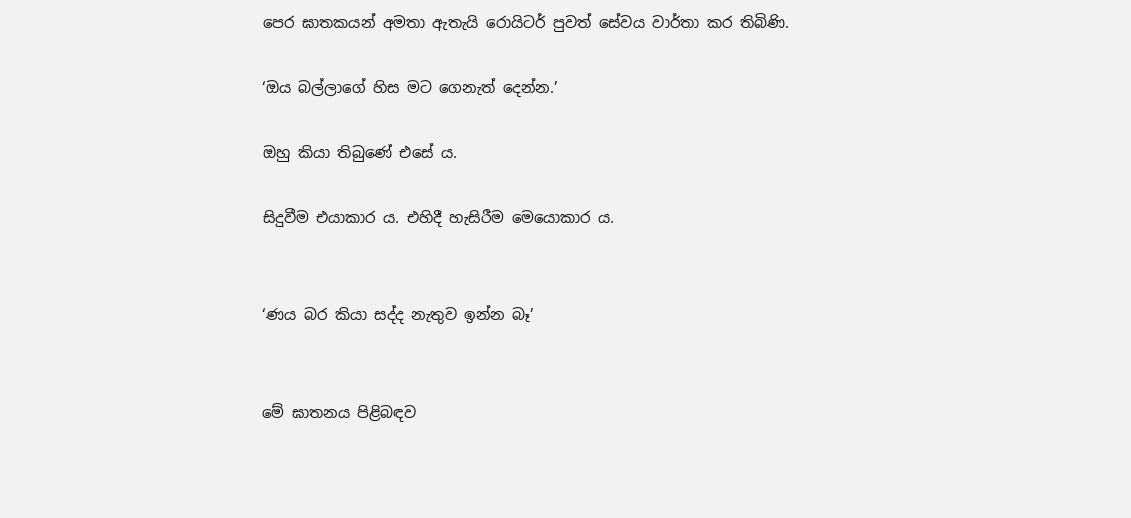පෙර ඝාතකයන් අමතා ඇතැයි රොයිටර් පුවත් සේවය වාර්තා කර තිබිණි.

‘ඔය බල්ලාගේ හිස මට ගෙනැත් දෙන්න.’

ඔහු කියා තිබුණේ එසේ ය.

සිදුවීම එයාකාර ය. එහිදී හැසිරීම මෙයොකාර ය.


‘ණය බර කියා සද්ද නැතුව ඉන්න බෑ’


මේ ඝාතනය පිළිබඳව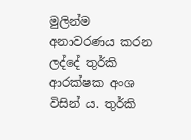මුලින්ම අනාවරණය කරන ලද්දේ තුර්කි ආරක්ෂක අංශ විසින් ය. තුර්කි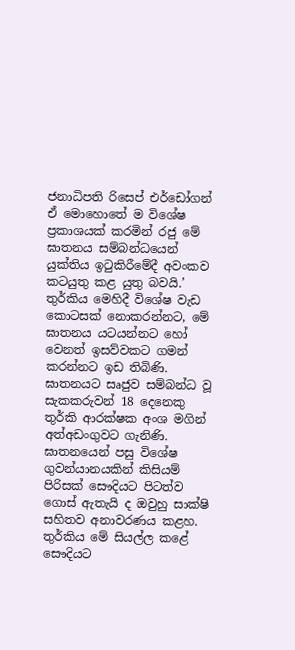ජනාධිපති රිසෙප් එර්ඩෝගන් ඒ මොහොතේ ම විශේෂ ප්‍රකාශයක් කරමින් රජු මේ ඝාතනය සම්බන්ධයෙන් යුක්තිය ඉටුකිරීමේදී අවංකව කටයුතු කළ යුතු බවයි.’ තුර්කිය මෙහිදී විශේෂ වැඩ කොටසක් නොකරන්නට, මේ ඝාතනය යටයන්නට හෝ වෙනත් ඉසව්වකට ගමන් කරන්නට ඉඩ තිබිණි. ඝාතනයට සෘජුව සම්බන්ධ වූ සැකකරුවන් 18 දෙනෙකු තුර්කි ආරක්ෂක අංශ මගින් අත්අඩංගුවට ගැනිණි. ඝාතනයෙන් පසු විශේෂ ගුවන්යානයකින් කිසියම් පිරිසක් සෞදියට පිටත්ව ගොස් ඇතැයි ද ඔවුහු සාක්ෂි සහිතව අනාවරණය කළහ. තුර්කිය මේ සියල්ල කළේ සෞදියට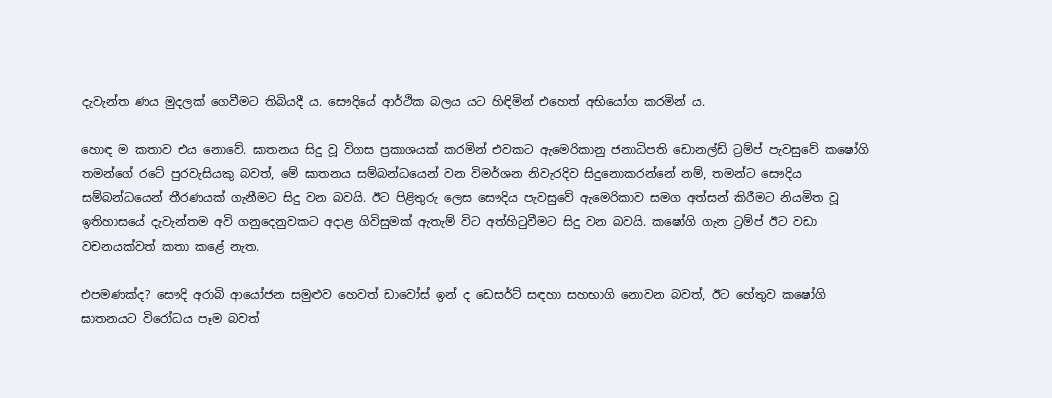දැවැන්ත ණය මුදලක් ගෙවීමට තිබියදී ය. සෞදියේ ආර්ථික බලය යට හිඳිමින් එහෙත් අභියෝග කරමින් ය.

හොඳ ම කතාව එය නොවේ. ඝාතනය සිදු වූ විගස ප්‍රකාශයක් කරමින් එවකට ඇමෙරිකානු ජනාධිපති ඩොනල්ඩ් ට්‍රම්ප් පැවසුවේ කෂෝගි තමන්ගේ රටේ පුරවැසියකු බවත්, මේ ඝාතනය සම්බන්ධයෙන් වන විමර්ශන නිවැරදිව සිදුනොකරන්නේ නම්, තමන්ට සෞදිය සම්බන්ධයෙන් තීරණයක් ගැනීමට සිදු වන බවයි. ඊට පිළිතුරු ලෙස සෞදිය පැවසුවේ ඇමෙරිකාව සමග අත්සන් කිරීමට නියමිත වූ ඉතිහාසයේ දැවැන්තම අවි ගනුදෙනුවකට අදාළ ගිවිසුමක් ඇතැම් විට අත්හිටුවීමට සිදු වන බවයි. කෂෝගි ගැන ට්‍රම්ප් ඊට වඩා වචනයක්වත් කතා කළේ නැත.

එපමණක්ද? සෞදි අරාබි ආයෝජන සමුළුව හෙවත් ඩාවෝස් ඉන් ද ඩෙසර්ට් සඳහා සහභාගි නොවන බවත්, ඊට හේතුව කෂෝගි ඝාතනයට විරෝධය පෑම බවත්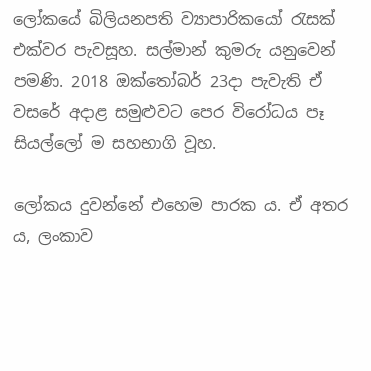ලෝකයේ බිලියනපති ව්‍යාපාරිකයෝ රැසක් එක්වර පැවසූහ. සල්මාන් කුමරු යනුවෙන් පමණි. 2018 ඔක්තෝබර් 23දා පැවැති ඒ වසරේ අදාළ සමුළුවට පෙර විරෝධය පෑ සියල්ලෝ ම සහභාගි වූහ.

ලෝකය දුවන්නේ එහෙම පාරක ය. ඒ අතර ය, ලංකාව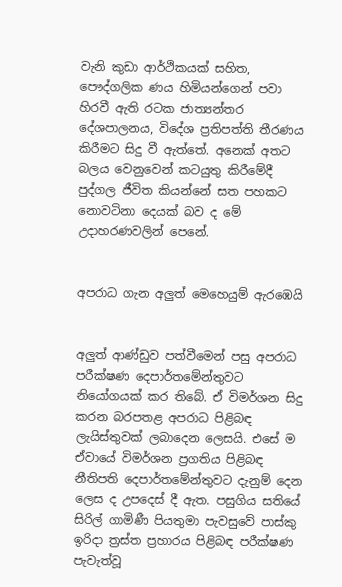වැනි කුඩා ආර්ථිකයක් සහිත, පෞද්ගලික ණය හිමියන්ගෙන් පවා හිරවී ඇති රටක ජාත්‍යන්තර දේශපාලනය, විදේශ ප්‍රතිපත්ති තීරණය කිරීමට සිදු වී ඇත්තේ. අනෙක් අතට බලය වෙනුවෙන් කටයුතු කිරීමේදී පුද්ගල ජීවිත කියන්නේ සත පහකට නොවටිනා දෙයක් බව ද මේ උදාහරණවලින් පෙනේ.


අපරාධ ගැන අලු‍ත් මෙහෙයුම් ඇරඹෙයි


අලු‍ත් ආණ්ඩුව පත්වීමෙන් පසු අපරාධ පරීක්ෂණ දෙපාර්තමේන්තුවට නියෝගයක් කර තිබේ. ඒ විමර්ශන සිදු කරන බරපතළ අපරාධ පිළිබඳ ලැයිස්තුවක් ලබාදෙන ලෙසයි. එසේ ම ඒවායේ විමර්ශන ප්‍රගතිය පිළිබඳ නීතිපති දෙපාර්තමේන්තුවට දැනුම් දෙන ලෙස ද උපදෙස් දී ඇත. පසුගිය සතියේ සිරිල් ගාමිණී පියතුමා පැවසුවේ පාස්කු ඉරිදා ත්‍රස්ත ප්‍රහාරය පිළිබඳ පරීක්ෂණ පැවැත්වූ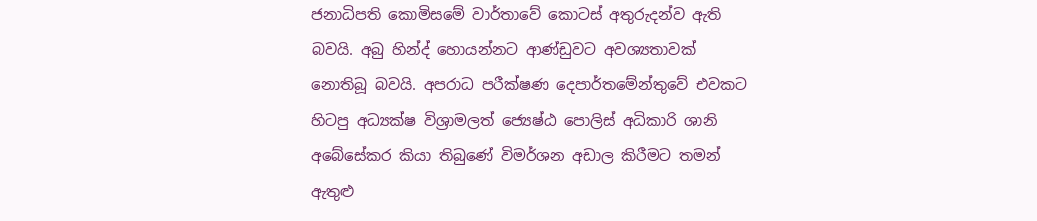ජනාධිපති කොමිසමේ වාර්තාවේ කොටස් අතුරුදන්ව ඇති බවයි. අබු හින්ද් හොයන්නට ආණ්ඩුවට අවශ්‍යතාවක් නොතිබූ බවයි. අපරාධ පරීක්ෂණ දෙපාර්තමේන්තුවේ එවකට හිටපු අධ්‍යක්ෂ විශ්‍රාමලත් ජ්‍යෙෂ්ඨ පොලිස් අධිකාරි ශානි අබේසේකර කියා තිබුණේ විමර්ශන අඩාල කිරීමට තමන් ඇතුළු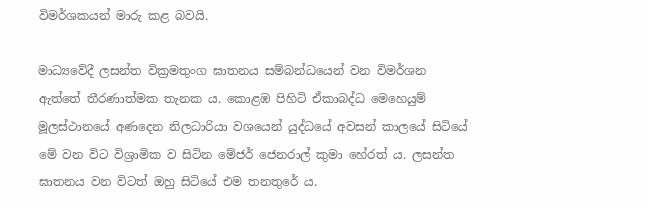විමර්ශකයන් මාරු කළ බවයි.

මාධ්‍යවේදී ලසන්ත වික්‍රමතුංග ඝාතනය සම්බන්ධයෙන් වන විමර්ශන ඇත්තේ තීරණාත්මක තැනක ය. කොළඹ පිහිටි ඒකාබද්ධ මෙහෙයුම් මූලස්ථානයේ අණදෙන නිලධාරියා වශයෙන් යුද්ධයේ අවසන් කාලයේ සිටියේ මේ වන විට විශ්‍රාමික ව සිටින මේජර් ජෙනරාල් කුමා හේරත් ය. ලසන්ත ඝාතනය වන විටත් ඔහු සිටියේ එම තනතුරේ ය.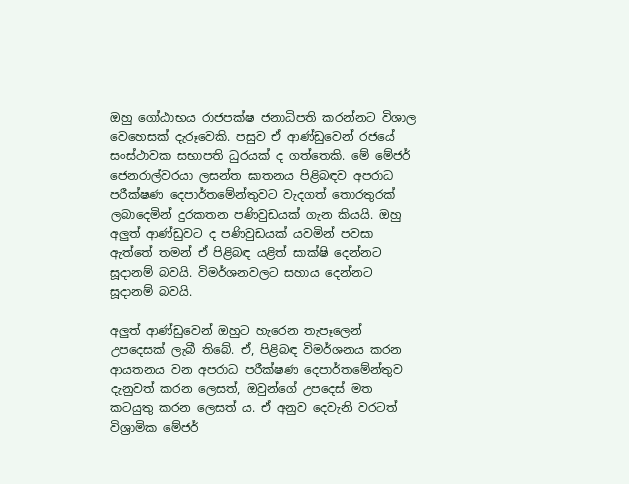ඔහු ගෝඨාභය රාජපක්ෂ ජනාධිපති කරන්නට විශාල වෙහෙසක් දැරූවෙකි. පසුව ඒ ආණ්ඩුවෙන් රජයේ සංස්ථාවක සභාපති ධුරයක් ද ගත්තෙකි. මේ මේජර් ජෙනරාල්වරයා ලසන්ත ඝාතනය පිළිබඳව අපරාධ පරීක්ෂණ දෙපාර්තමේන්තුවට වැදගත් තොරතුරක් ලබාදෙමින් දුරකතන පණිවුඩයක් ගැන කියයි. ඔහු අලු‍ත් ආණ්ඩුවට ද පණිවුඩයක් යවමින් පවසා ඇත්තේ තමන් ඒ පිළිබඳ යළිත් සාක්ෂි දෙන්නට සූදානම් බවයි. විමර්ශනවලට සහාය දෙන්නට සූදානම් බවයි.

අලු‍ත් ආණ්ඩුවෙන් ඔහුට හැරෙන තැපෑලෙන් උපදෙසක් ලැබී තිබේ. ඒ, පිළිබඳ විමර්ශනය කරන ආයතනය වන අපරාධ පරීක්ෂණ දෙපාර්තමේන්තුව දැනුවත් කරන ලෙසත්, ඔවුන්ගේ උපදෙස් මත කටයුතු කරන ලෙසත් ය. ඒ අනුව දෙවැනි වරටත් විශ්‍රාමික මේජර්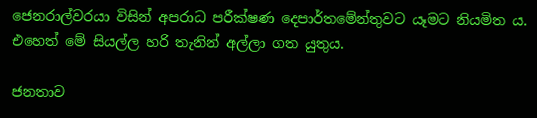ජෙනරාල්වරයා විසින් අපරාධ පරීක්ෂණ දෙපාර්තමේන්තුවට යෑමට නියමිත ය. එහෙත් මේ සියල්ල හරි තැනින් අල්ලා ගත යුතුය.

ජනතාව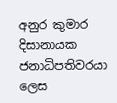අනුර කුමාර දිසානායක ජනාධිපතිවරයා ලෙස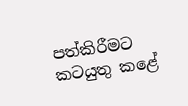පත්කිරීමට කටයුතු කළේ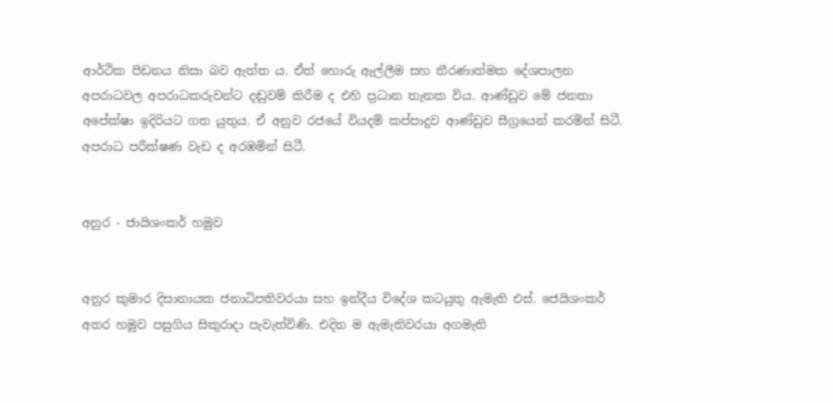ආර්ථික පීඩනය නිසා බව ඇත්ත ය. ඒත් හොරු ඇල්ලීම සහ තීරණාත්මක දේශපාලන අපරාධවල අපරාධකරුවන්ට දඬුවම් කිරීම ද එහි ප්‍රධාන තැනක විය. ආණ්ඩුව මේ ජනතා අපේක්ෂා ඉදිරියට ගත යුතුය. ඒ අනුව රජයේ වියදම් කප්පාදුව ආණ්ඩුව සීග්‍රයෙන් කරමින් සිටී. අපරාධ පරීක්ෂණ වැඩ ද අරඹමින් සිටී.


අනුර - ජායිශංකර් හමුව


අනුර කුමාර දිසානායක ජනාධිපතිවරයා සහ ඉන්දීය විදේශ කටයුතු ඇමැති එස්. ජෙයිශංකර් අතර හමුව පසුගිය සිකුරාදා පැවැත්විණි. එදින ම ඇමැතිවරයා අගමැති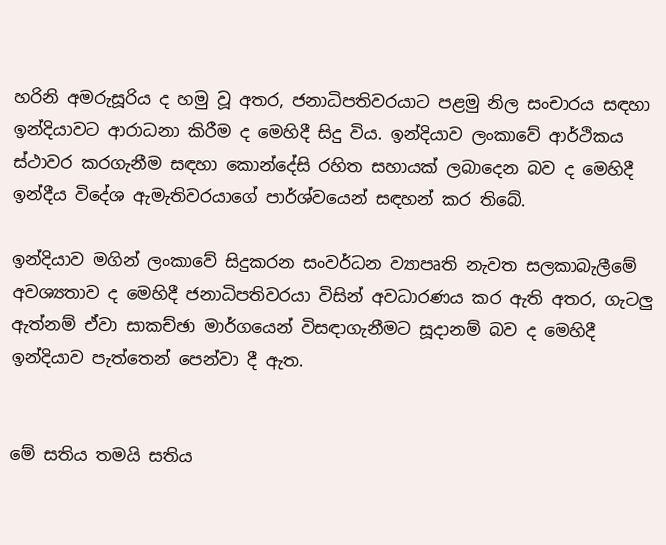හරිනි අමරුසූරිය ද හමු වූ අතර, ජනාධිපතිවරයාට පළමු නිල සංචාරය සඳහා ඉන්දියාවට ආරාධනා කිරීම ද මෙහිදී සිදු විය. ඉන්දියාව ලංකාවේ ආර්ථිකය ස්ථාවර කරගැනීම සඳහා කොන්දේසි රහිත සහායක් ලබාදෙන බව ද මෙහිදී ඉන්දීය විදේශ ඇමැතිවරයාගේ පාර්ශ්වයෙන් සඳහන් කර තිබේ.

ඉන්දියාව මගින් ලංකාවේ සිදුකරන සංවර්ධන ව්‍යාපෘති නැවත සලකාබැලීමේ අවශ්‍යතාව ද මෙහිදී ජනාධිපතිවරයා විසින් අවධාරණය කර ඇති අතර, ගැටලු‍ ඇත්නම් ඒවා සාකච්ඡා මාර්ගයෙන් විසඳාගැනීමට සූදානම් බව ද මෙහිදී ඉන්දියාව පැත්තෙන් පෙන්වා දී ඇත.


මේ සතිය තමයි සතිය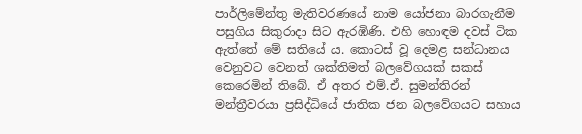පාර්ලිමේන්තු මැතිවරණයේ නාම යෝජනා බාරගැනීම පසුගිය සිකුරාදා සිට ඇරඹිණි. එහි හොඳම දවස් ටික ඇත්තේ මේ සතියේ ය. කොටස් වූ දෙමළ සන්ධානය වෙනුවට වෙනත් ශක්තිමත් බලවේගයක් සකස් කෙරෙමින් තිබේ. ඒ අතර එම්.ඒ. සුමන්තිරන් මන්ත්‍රීවරයා ප්‍රසිද්ධියේ ජාතික ජන බලවේගයට සහාය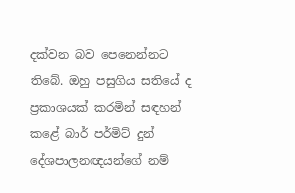දක්වන බව පෙනෙන්නට තිබේ. ඔහු පසුගිය සතියේ ද ප්‍රකාශයක් කරමින් සඳහන් කළේ බාර් පර්මිට් දුන් දේශපාලනඥයන්ගේ නම්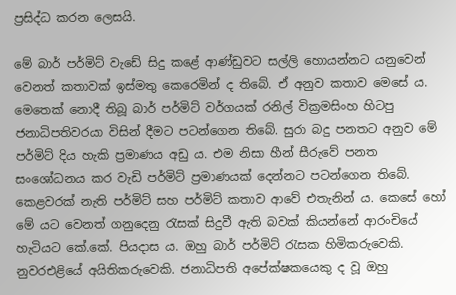ප්‍රසිද්ධ කරන ලෙසයි.

මේ බාර් පර්මිට් වැඩේ සිදු කළේ ආණ්ඩුවට සල්ලි හොයන්නට යනුවෙන් වෙනත් කතාවක් ඉස්මතු කෙරෙමින් ද තිබේ. ඒ අනුව කතාව මෙසේ ය. මෙතෙක් නොදී තිබූ බාර් පර්මිට් වර්ගයක් රනිල් වික්‍රමසිංහ හිටපු ජනාධිපතිවරයා විසින් දීමට පටන්ගෙන තිබේ. සුරා බදු පනතට අනුව මේ පර්මිට් දිය හැකි ප්‍රමාණය අඩු ය. එම නිසා හීන් සීරුවේ පනත සංශෝධනය කර වැඩි පර්මිට් ප්‍රමාණයක් දෙන්නට පටන්ගෙන තිබේ. කෙළවරක් නැති පර්මිට් සහ පර්මිට් කතාව ආවේ එතැනින් ය. කෙසේ හෝ මේ යට වෙනත් ගනුදෙනු රැසක් සිදුවී ඇති බවක් කියන්නේ ආරංචියේ හැටියට කේ.කේ. පියදාස ය. ඔහු බාර් පර්මිට් රැසක හිමිකරුවෙකි. නුවරඑළියේ අයිතිකරුවෙකි. ජනාධිපති අපේක්ෂකයෙකු ද වූ ඔහු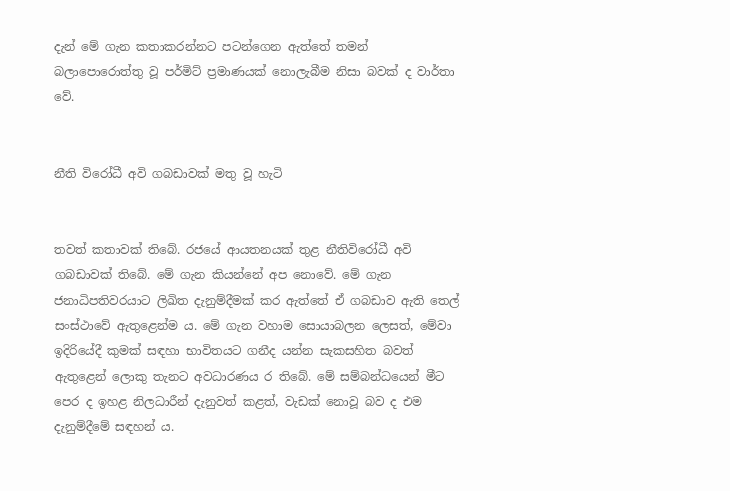දැන් මේ ගැන කතාකරන්නට පටන්ගෙන ඇත්තේ තමන් බලාපොරොත්තු වූ පර්මිට් ප්‍රමාණයක් නොලැබීම නිසා බවක් ද වාර්තා වේ.


නීති විරෝධී අවි ගබඩාවක් මතු වූ හැටි


තවත් කතාවක් තිබේ. රජයේ ආයතනයක් තුළ නීතිවිරෝධී අවි ගබඩාවක් තිබේ. මේ ගැන කියන්නේ අප නොවේ. මේ ගැන ජනාධිපතිවරයාට ලිඛිත දැනුම්දීමක් කර ඇත්තේ ඒ ගබඩාව ඇති තෙල් සංස්ථාවේ ඇතුළෙන්ම ය. මේ ගැන වහාම සොයාබලන ලෙසත්, මේවා ඉදිරියේදී කුමක් සඳහා භාවිතයට ගනීද යන්න සැකසහිත බවත් ඇතුළෙන් ලොකු තැනට අවධාරණය ර තිබේ. මේ සම්බන්ධයෙන් මීට පෙර ද ඉහළ නිලධාරීන් දැනුවත් කළත්, වැඩක් නොවූ බව ද එම දැනුම්දීමේ සඳහන් ය.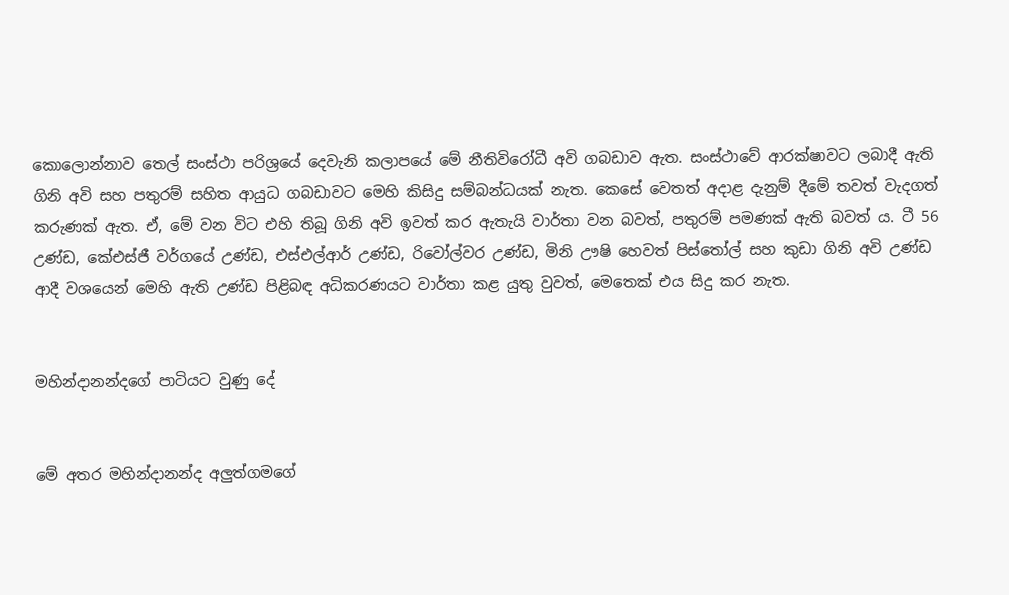කොලොන්නාව තෙල් සංස්ථා පරිශ්‍රයේ දෙවැනි කලාපයේ මේ නීතිවිරෝධී අවි ගබඩාව ඇත. සංස්ථාවේ ආරක්ෂාවට ලබාදී ඇති ගිනි අවි සහ පතුරම් සහිත ආයුධ ගබඩාවට මෙහි කිසිදු සම්බන්ධයක් නැත. කෙසේ වෙතත් අදාළ දැනුම් දීමේ තවත් වැදගත් කරුණක් ඇත. ඒ, මේ වන විට එහි තිබූ ගිනි අවි ඉවත් කර ඇතැයි වාර්තා වන බවත්, පතුරම් පමණක් ඇති බවත් ය. ටී 56 උණ්ඩ, කේඑස්ජී වර්ගයේ උණ්ඩ, එස්එල්ආර් උණ්ඩ, රිවෝල්වර උණ්ඩ, මිනි ඌෂි හෙවත් පිස්තෝල් සහ කුඩා ගිනි අවි උණ්ඩ ආදී වශයෙන් මෙහි ඇති උණ්ඩ පිළිබඳ අධිකරණයට වාර්තා කළ යුතු වුවත්, මෙතෙක් එය සිදු කර නැත.


මහින්දානන්දගේ පාටියට වුණු දේ


මේ අතර මහින්දානන්ද අලු‍ත්ගමගේ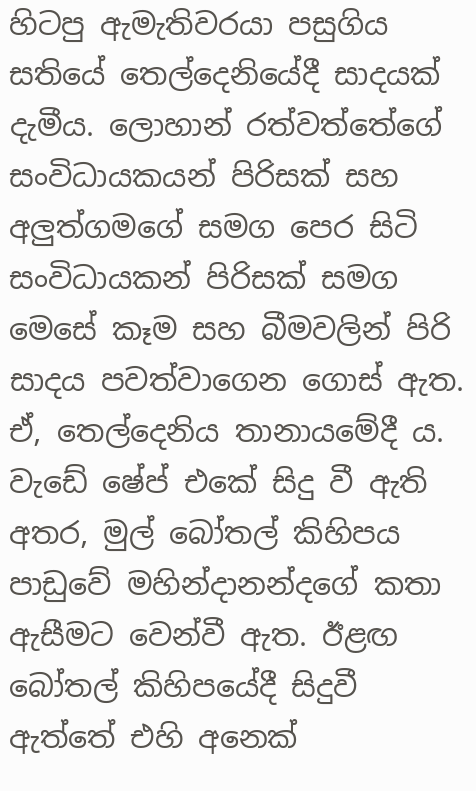හිටපු ඇමැතිවරයා පසුගිය සතියේ තෙල්දෙනියේදී සාදයක් දැමීය. ලොහාන් රත්වත්තේගේ සංවිධායකයන් පිරිසක් සහ අලු‍ත්ගමගේ සමග පෙර සිටි සංවිධායකන් පිරිසක් සමග මෙසේ කෑම සහ බීමවලින් පිරි සාදය පවත්වාගෙන ගොස් ඇත. ඒ, තෙල්දෙනිය තානායමේදී ය. වැඩේ ෂේප් එකේ සිදු වී ඇති අතර, මුල් බෝතල් කිහිපය පාඩුවේ මහින්දානන්දගේ කතා ඇසීමට වෙන්වී ඇත. ඊළඟ බෝතල් කිහිපයේදී සිදුවී ඇත්තේ එහි අනෙක්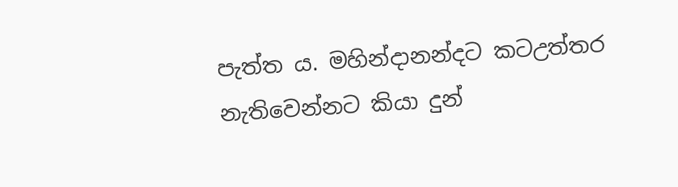පැත්ත ය. මහින්දානන්දට කටඋත්තර නැතිවෙන්නට කියා දුන්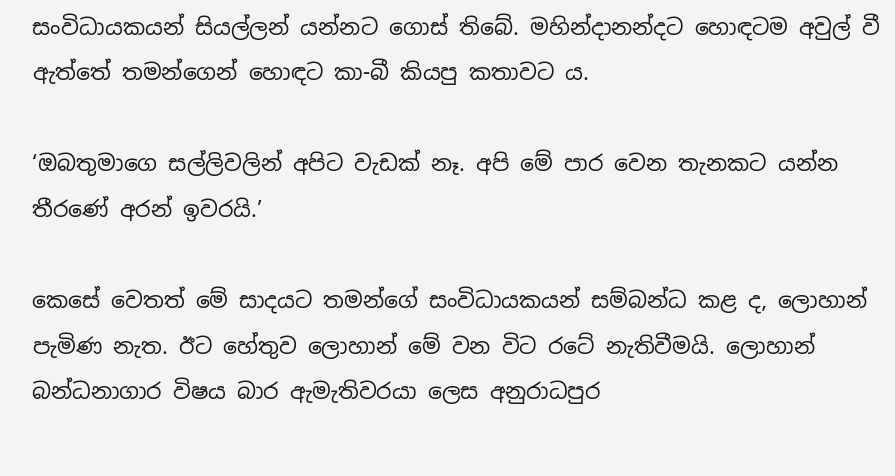සංවිධායකයන් සියල්ලන් යන්නට ගොස් තිබේ. මහින්දානන්දට හොඳටම අවුල් වී ඇත්තේ තමන්ගෙන් හොඳට කා-බී කියපු කතාවට ය.

‘ඔබතුමාගෙ සල්ලිවලින් අපිට වැඩක් නෑ. අපි මේ පාර වෙන තැනකට යන්න තීරණේ අරන් ඉවරයි.’

කෙසේ වෙතත් මේ සාදයට තමන්ගේ සංවිධායකයන් සම්බන්ධ කළ ද, ලොහාන් පැමිණ නැත. ඊට හේතුව ලොහාන් මේ වන විට රටේ නැතිවීමයි. ලොහාන් බන්ධනාගාර විෂය බාර ඇමැතිවරයා ලෙස අනුරාධපුර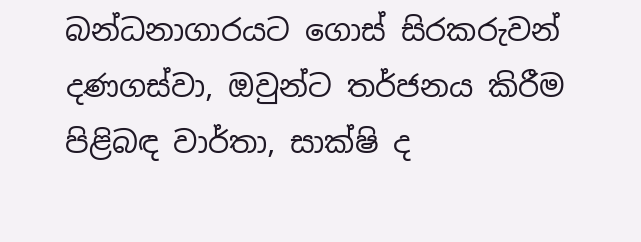බන්ධනාගාරයට ගොස් සිරකරුවන් දණගස්වා, ඔවුන්ට තර්ජනය කිරීම පිළිබඳ වාර්තා, සාක්ෂි ද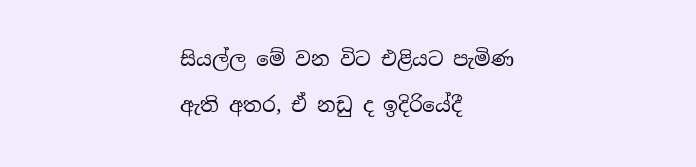සියල්ල මේ වන විට එළියට පැමිණ ඇති අතර, ඒ නඩු ද ඉදිරියේදී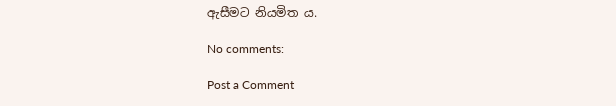ඇසීමට නියමිත ය.

No comments:

Post a Comment